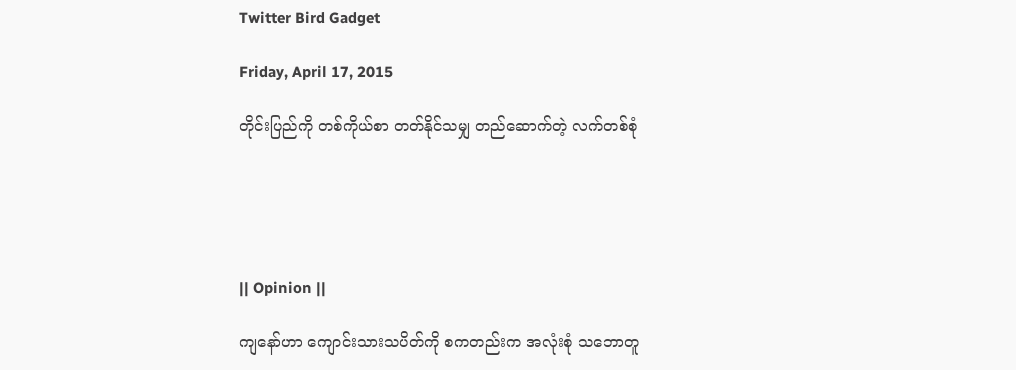Twitter Bird Gadget

Friday, April 17, 2015

တိုင်းပြည်ကို တစ်ကိုယ်စာ တတ်နိုင်သမျှ တည်ဆောက်တဲ့ လက်တစ်စုံ





|| Opinion ||

ကျနော်ဟာ ကျောင်းသားသပိတ်ကို စကတည်းက အလုံးစုံ သဘောတူ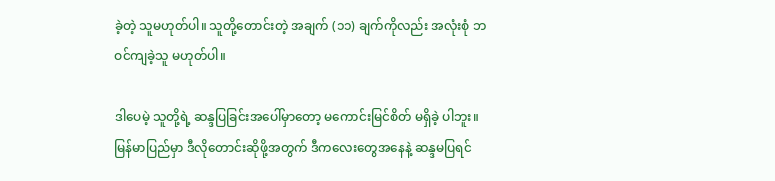ခဲ့တဲ့ သူမဟုတ်ပါ။ သူတို့တောင်းတဲ့ အချက် (၁၁) ချက်ကိုလည်း အလုံးစုံ ဘဝင်ကျခဲ့သူ မဟုတ်ပါ။

ဒါပေမဲ့ သူတို့ရဲ့ ဆန္ဒပြခြင်းအပေါ်မှာတော့ မကောင်းမြင်စိတ် မရှိခဲ့ ပါဘူး။ မြန်မာပြည်မှာ ဒီလိုတောင်းဆိုဖို့အတွက် ဒီကလေးတွေအနေနဲ့ ဆန္ဒမပြရင်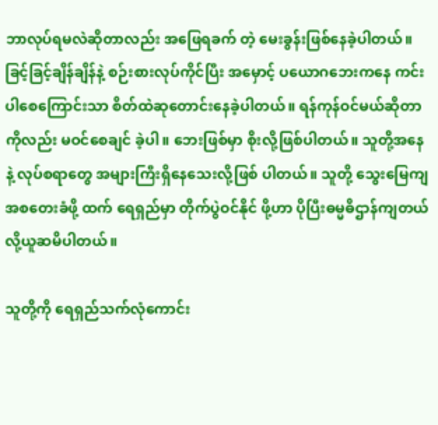ဘာလုပ်ရမလဲဆိုတာလည်း အဖြေရခက် တဲ့ မေးခွန်းဖြစ်နေခဲ့ပါတယ်။ ခြင့်ခြင့်ချိန်ချိန်နဲ့ စဉ်းစားလုပ်ကိုင်ပြီး အမှောင့် ပယောဂဘေးကနေ ကင်းပါစေကြောင်းသာ စိတ်ထဲဆုတောင်းနေခဲ့ပါတယ်။ ရန်ကုန်ဝင်မယ်ဆိုတာကိုလည်း မဝင်စေချင် ခဲ့ပါ။ ဘေးဖြစ်မှာ စိုးလို့ဖြစ်ပါတယ်။ သူတို့အနေ နဲ့ လုပ်စရာတွေ အများကြီးရှိနေသေးလို့ဖြစ် ပါတယ်။ သူတို့ သွေးမြေကျ အစတေးခံဖို့ ထက် ရေရှည်မှာ တိုက်ပွဲဝင်နိုင် ဖို့ဟာ ပိုပြီးဓမ္မဓိဌာန်ကျတယ်လို့ယူဆမိပါတယ်။

သူတို့ကို ရေရှည်သက်လုံကောင်း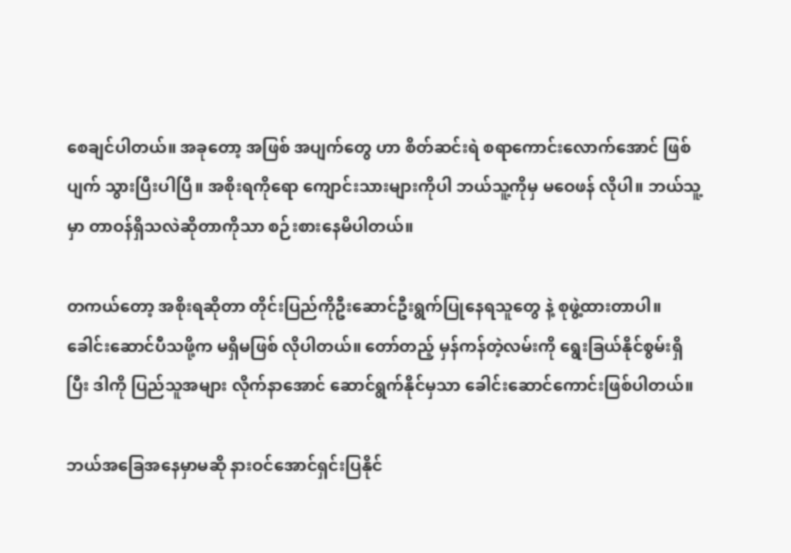စေချင်ပါတယ်။ အခုတော့ အဖြစ် အပျက်တွေ ဟာ စိတ်ဆင်းရဲ စရာကောင်းလောက်အောင် ဖြစ်ပျက် သွားပြီးပါပြီ။ အစိုးရကိုရော ကျောင်းသားများကိုပါ ဘယ်သူ့ကိုမှ မဝေဖန် လိုပါ။ ဘယ်သူ့မှာ တာဝန်ရှိသလဲဆိုတာကိုသာ စဉ်းစားနေမိပါတယ်။

တကယ်တော့ အစိုးရဆိုတာ တိုင်းပြည်ကိုဦးဆောင်ဦးရွက်ပြုနေရသူတွေ နဲ့ စုဖွဲ့ထားတာပါ။ ခေါင်းဆောင်ပီသဖို့က မရှိမဖြစ် လိုပါတယ်။ တော်တည့် မှန်ကန်တဲ့လမ်းကို ရွေးခြယ်နိုင်စွမ်းရှိပြီး ဒါကို ပြည်သူအများ လိုက်နာအောင် ဆောင်ရွက်နိုင်မှသာ ခေါင်းဆောင်ကောင်းဖြစ်ပါတယ်။

ဘယ်အခြေအနေမှာမဆို နားဝင်အောင်ရှင်းပြနိုင်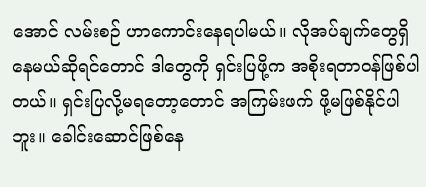အောင် လမ်းစဉ် ဟာကောင်းနေရပါမယ်။ လိုအပ်ချက်တွေရှိနေမယ်ဆိုရင်တောင် ဒါတွေကို ရှင်းပြဖို့က အစိုးရတာဝန်ဖြစ်ပါတယ်။ ရှင်းပြလို့မရတော့တောင် အကြမ်းဖက် ဖို့မဖြစ်နိုင်ပါဘူး။ ခေါင်းဆောင်ဖြစ်နေ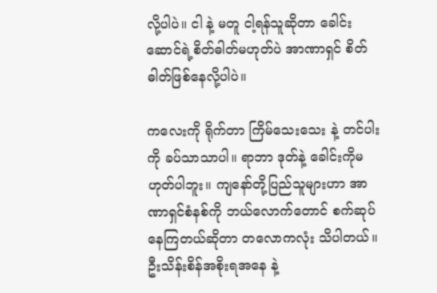လို့ပါပဲ။ ငါ နဲ့ မတူ ငါ့ရန်သူဆိုတာ ခေါင်းဆောင်ရဲ့စိတ်ဓါတ်မဟုတ်ပဲ အာဏာရှင် စိတ်ဓါတ်ဖြစ်နေလို့ပါပဲ။

ကလေးကို ရိုက်တာ ကြိမ်သေးသေး နဲ့ တင်ပါးကို ခပ်သာသာပါ။ ရာဘာ ဒုတ်နဲ့ ခေါင်းကိုမဟုတ်ပါဘူး။ ကျနော်တို့ပြည်သူများဟာ အာဏာရှင်စံနစ်ကို ဘယ်လောက်တောင် စက်ဆုပ်နေကြတယ်ဆိုတာ တလောကလုံး သိပါတယ်။ ဦးသိန်းစိန်အစိုးရအနေ နဲ့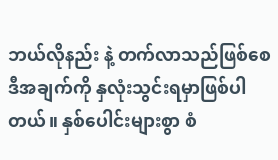ဘယ်လိုနည်း နဲ့ တက်လာသည်ဖြစ်စေ ဒီအချက်ကို နှလုံးသွင်းရမှာဖြစ်ပါတယ်။ နှစ်ပေါင်းများစွာ စံ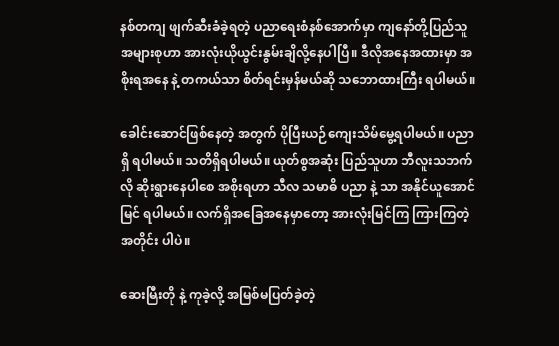နစ်တကျ ဖျက်ဆီးခံခဲ့ရတဲ့ ပညာရေးစံနစ်အောက်မှာ ကျနော်တို့ပြည်သူအများစုဟာ အားလုံးယိုယွင်းနွမ်းချိလို့နေပါပြီ။ ဒီလိုအနေအထားမှာ အစိုးရအနေ နဲ့ တကယ်သာ စိတ်ရင်းမှန်မယ်ဆို သဘောထားကြီး ရပါမယ်။

ခေါင်းဆောင်ဖြစ်နေတဲ့ အတွက် ပိုပြီးယဉ်ကျေးသိမ်မွေ့ရပါမယ်။ ပညာရှိ ရပါမယ်။ သတိရှိရပါမယ်။ ယုတ်စွအဆုံး ပြည်သူဟာ ဘီလူးသဘက်လို ဆိုးရွားနေပါစေ အစိုးရဟာ သီလ သမာဓိ ပညာ နဲ့ သာ အနိုင်ယူအောင်မြင် ရပါမယ်။ လက်ရှိအခြေအနေမှာတော့ အားလုံးမြင်ကြ ကြားကြတဲ့ အတိုင်း ပါပဲ။

ဆေးမြီးတို နဲ့ ကုခဲ့လို့ အမြစ်မပြတ်ခဲ့တဲ့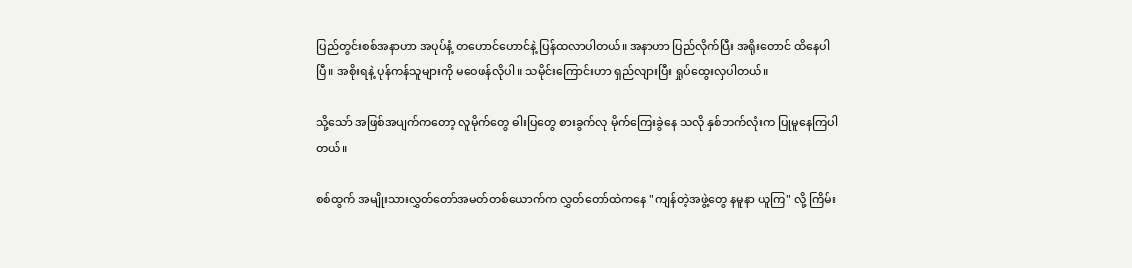ပြည်တွင်းစစ်အနာဟာ အပုပ်နံ့ တဟောင်ဟောင်နဲ့ ပြန်ထလာပါတယ်။ အနာဟာ ပြည်လိုက်ပြီး အရိုးတောင် ထိနေပါပြီ။ အစိုးရနဲ့ ပုန်ကန်သူများကို မဝေဖန်လိုပါ။ သမိုင်းကြောင်းဟာ ရှည်လျားပြီး ရှုပ်ထွေးလှပါတယ်။

သို့သော် အဖြစ်အပျက်ကတော့ လူမိုက်တွေ ဓါးပြတွေ စားခွက်လု မိုက်ကြေးခွဲနေ သလို နှစ်ဘက်လုံးက ပြုမူနေကြပါတယ်။

စစ်ထွက် အမျိုးသားလွှတ်တော်အမတ်တစ်ယောက်က လွှတ်တော်ထဲကနေ "ကျန်တဲ့အဖွဲ့တွေ နမူနာ ယူကြ" လို့ ကြိမ်း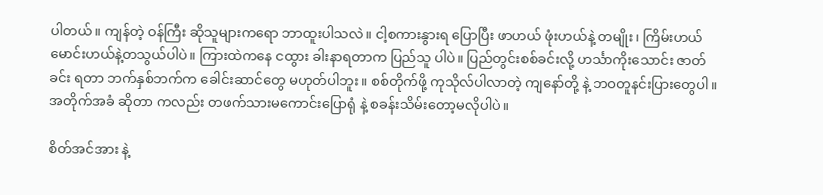ပါတယ်။ ကျန်တဲ့ ဝန်ကြီး ဆိုသူများကရော ဘာထူးပါသလဲ။ ငါ့စကားနွားရ ပြောပြီး ဖာဟယ် ဖုံးဟယ်နဲ့ တမျိုး၊ ကြိမ်းဟယ်မောင်းဟယ်နဲ့တသွယ်ပါပဲ။ ကြားထဲကနေ ငထွား ခါးနာရတာက ပြည်သူ ပါပဲ။ ပြည်တွင်းစစ်ခင်းလို့ ဟင်္သာကိုးသောင်း ဇာတ်ခင်း ရတာ ဘက်နှစ်ဘက်က ခေါင်းဆာင်တွေ မဟုတ်ပါဘူး။ စစ်တိုက်ဖို့ ကုသိုလ်ပါလာတဲ့ ကျနော်တို့ နဲ့ ဘဝတူနင်းပြားတွေပါ။ အတိုက်အခံ ဆိုတာ ကလည်း တဖက်သားမကောင်းပြောရုံ နဲ့ စခန်းသိမ်းတော့မလိုပါပဲ။

စိတ်အင်အား နဲ့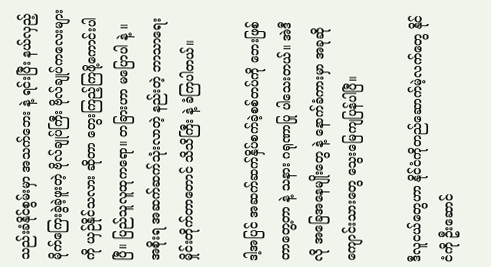သည်းခံနိုင်စွမ်းမှာ အသက်ဘေး နဲ့ ရင်းပြီး နယ်လှည့် မိုက်ကြေးခွဲခဲ့ဖူးတဲ့ ဗိုလ်ချုပ်ကြီး ဗိုလ်ချုပ်ကလေးများကို ယှဉ်နိုင်သလား ဆိုတာ တွေးကြည့်ကြဖို့ကောင်းပါပြီ။ ပြည်သူလူထုကရော။ တခြားဟာ မပြောပါ နဲ့ ။ အစိုးရ အဆက်ဆက်သုံးလာတဲ့ နည်းတဲ့ ဘာသာရေး မှိုင်းတိုက်တာတောင် သိသိကြီး နဲ့ ခံကြပါတယ်။

ဒါ့အပြင် အဆက်ဆက်နှိပ်စက်ခဲ့စစ်တပ်ကို ဘေးဖြစ်တာတွေ့တာ နဲ့ သနား ဂရုဏာပြု ပါသေးတယ်။ အဲဒီလို အခြေအနေမျိုးတွေ နဲ့ နောက်ခံကားမှာ အခုဆို ကျောင်းသားတွေ သွေးမြေကျပြန်ပါပြီ။

ဒီလူငယ်တွေဟာ နိုင်ငံကိုတည်ဆောက်မဲ့လက်တွေ နိုင်ငံကို ဦးဆောင်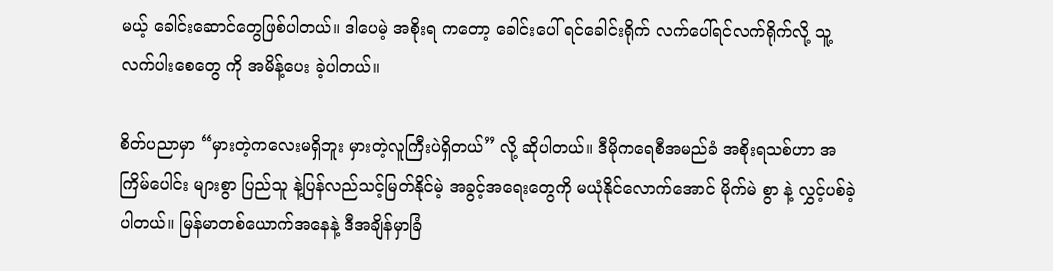မယ့် ခေါင်းဆောင်တွေဖြစ်ပါတယ်။ ဒါပေမဲ့ အစိုးရ ကတော့ ခေါင်းပေါ် ရင်ခေါင်းရိုက် လက်ပေါ်ရင်လက်ရိုက်လို့ သူ့လက်ပါးစေတွေ ကို အမိန့်ပေး ခဲ့ပါတယ်။

စိတ်ပညာမှာ “မှားတဲ့ကလေးမရှိဘူး မှားတဲ့လူကြီးပဲရှိတယ်” လို့ ဆိုပါတယ်။ ဒီမိုကရေစီအမည်ခံ အစိုးရသစ်ဟာ အကြိမ်ပေါင်း များစွာ ပြည်သူ နဲ့ပြန်လည်သင့်မြတ်နိုင်မဲ့ အခွင့်အရေးတွေကို မယုံနိုင်လောက်အောင် မိုက်မဲ စွာ နဲ့ လွှင့်ပစ်ခဲ့ပါတယ်။ မြန်မာတစ်ယောက်အနေနဲ့ ဒီအချိန်မှာခြံ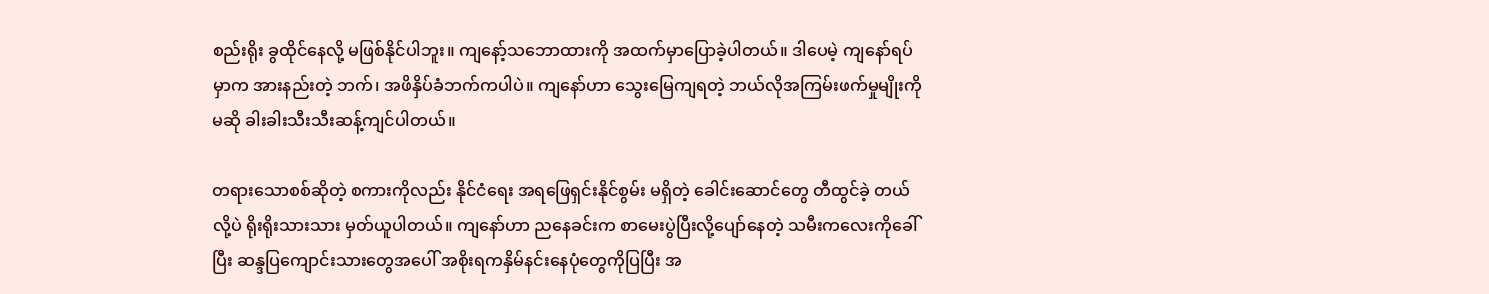စည်းရိုး ခွထိုင်နေလို့ မဖြစ်နိုင်ပါဘူး။ ကျနော့်သဘောထားကို အထက်မှာပြောခဲ့ပါတယ်။ ဒါပေမဲ့ ကျနော်ရပ်မှာက အားနည်းတဲ့ ဘက်၊ အဖိနှိပ်ခံဘက်ကပါပဲ။ ကျနော်ဟာ သွေးမြေကျရတဲ့ ဘယ်လိုအကြမ်းဖက်မှုမျိုးကိုမဆို ခါးခါးသီးသီးဆန့်ကျင်ပါတယ်။

တရားသောစစ်ဆိုတဲ့ စကားကိုလည်း နိုင်ငံရေး အရဖြေရှင်းနိုင်စွမ်း မရှိတဲ့ ခေါင်းဆောင်တွေ တီထွင်ခဲ့ တယ်လို့ပဲ ရိုးရိုးသားသား မှတ်ယူပါတယ်။ ကျနော်ဟာ ညနေခင်းက စာမေးပွဲပြီးလို့ပျော်နေတဲ့ သမီးကလေးကိုခေါ်ပြီး ဆန္ဒပြကျောင်းသားတွေအပေါ် အစိုးရကနှိမ်နင်းနေပုံတွေကိုပြပြီး အ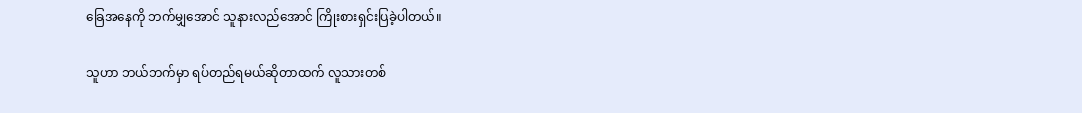ခြေအနေကို ဘက်မျှအောင် သူနားလည်အောင် ကြိုးစားရှင်းပြခဲ့ပါတယ်။

သူဟာ ဘယ်ဘက်မှာ ရပ်တည်ရမယ်ဆိုတာထက် လူသားတစ်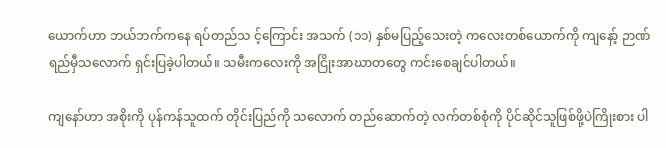ယောက်ဟာ ဘယ်ဘက်ကနေ ရပ်တည်သ င့်ကြောင်း အသက် (၁၁) နှစ်မပြည့်သေးတဲ့ ကလေးတစ်ယောက်ကို ကျနော့် ဉာဏ်ရည်မှီသလောက် ရှင်းပြခဲ့ပါတယ်။ သမီးကလေးကို အငြိုးအာဃာတတွေ ကင်းစေချင်ပါတယ်။

ကျနော်ဟာ အစိုးကို ပုန်ကန်သူထက် တိုင်းပြည်ကို သလောက် တည်ဆောက်တဲ့ လက်တစ်စုံကို ပိုင်ဆိုင်သူဖြစ်ဖို့ပဲကြိုးစား ပါ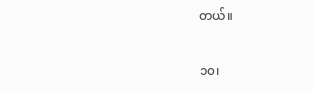တယ်။


၁၀၊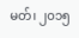မတ်၊ ၂၀၁၅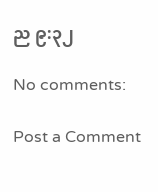ည ၉:၃၂

No comments:

Post a Comment